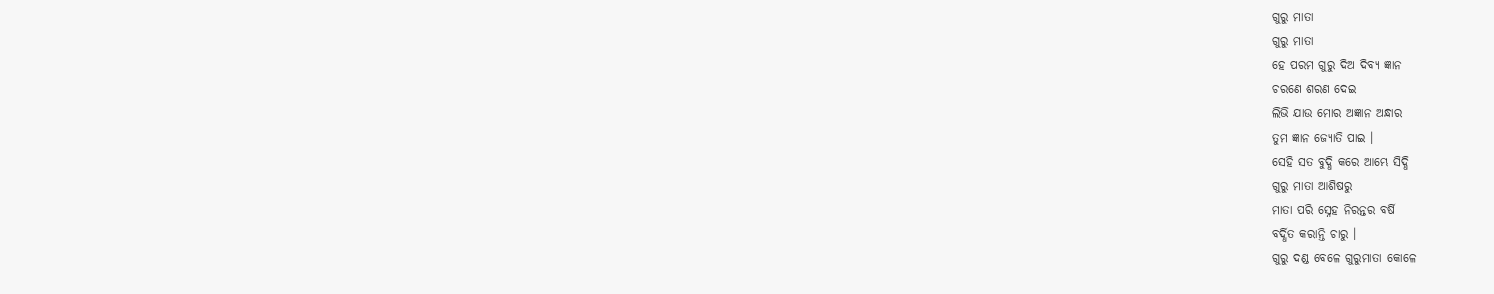ଗୁରୁ ମାତା
ଗୁରୁ ମାତା
ହେ ପରମ ଗୁରୁ ଦିଅ ଦିବ୍ୟ ଜ୍ଞାନ
ଚରଣେ ଶରଣ ଦେଇ
ଲିଭି ଯାଉ ମୋର ଅଜ୍ଞାନ ଅନ୍ଧାର
ତୁମ ଜ୍ଞାନ ଜ୍ୟୋତି ପାଇ ।
ସେହି ସତ ବୁଦ୍ଧି କରେ ଆମ୍ଭେ ସିଦ୍ଧି
ଗୁରୁ ମାତା ଆଶିଷରୁ
ମାତା ପରି ସ୍ନେହ ନିରନ୍ତର ବର୍ଷି
ବର୍ଦ୍ଧିତ କରାନ୍ତି ଚାରୁ ।
ଗୁରୁ ଦଣ୍ଡ ବେଳେ ଗୁରୁମାତା କୋଳେ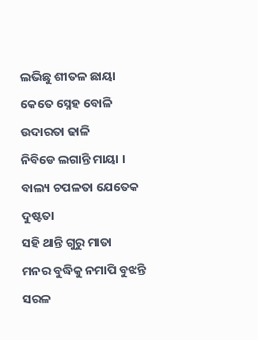ଲଭିଛୁ ଶୀତଳ ଛାୟା
କେତେ ସ୍ନେହ ବୋଳି ଉଦାରତା ଢାଳି
ନିବିଡେ ଲଗାନ୍ତି ମାୟା ।
ବାଲ୍ୟ ଚପଳତା ଯେତେକ ଦୁଷ୍ଟତା
ସହି ଥାନ୍ତି ଗୁରୁ ମାତା
ମନର ବୁଦ୍ଧିକୁ ନମାପି ବୁଝନ୍ତି
ସରଳ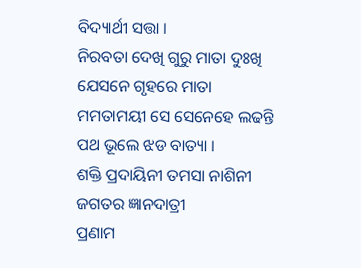ବିଦ୍ୟାର୍ଥୀ ସତ୍ତା ।
ନିରବତା ଦେଖି ଗୁରୁ ମାତା ଦୁଃଖି
ଯେସନେ ଗୃହରେ ମାତା
ମମତାମୟୀ ସେ ସେନେହେ ଲଢନ୍ତି
ପଥ ଭୂଲେ ଝଡ ବାତ୍ୟା ।
ଶକ୍ତି ପ୍ରଦାୟିନୀ ତମସା ନାଶିନୀ
ଜଗତର ଜ୍ଞାନଦାତ୍ରୀ
ପ୍ରଣାମ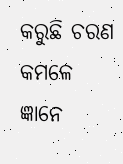କରୁଛି ଚରଣ କମଳେ
ଜ୍ଞାନେ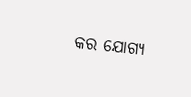କର ଯୋଗ୍ୟ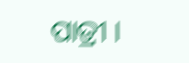ପାତ୍ରୀ ।